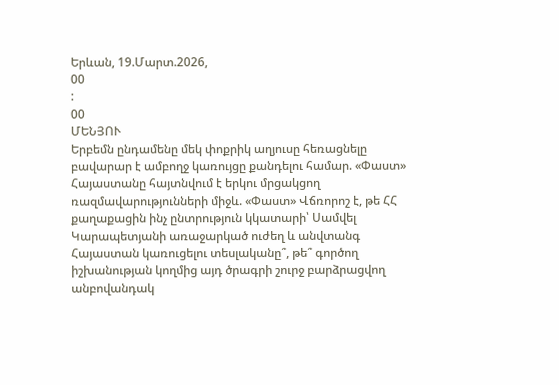Երևան, 19.Մարտ.2026,
00
:
00
ՄԵՆՅՈՒ
Երբեմն ընդամենը մեկ փոքրիկ աղյուսը հեռացնելը բավարար է ամբողջ կառույցը քանդելու համար. «Փաստ» Հայաստանը հայտնվում է երկու մրցակցող ռազմավարությունների միջև. «Փաստ» Վճռորոշ է, թե ՀՀ քաղաքացին ինչ ընտրություն կկատարի՝ Սամվել Կարապետյանի առաջարկած ուժեղ և անվտանգ Հայաստան կառուցելու տեսլականը՞, թե՞ գործող իշխանության կողմից այդ ծրագրի շուրջ բարձրացվող անբովանդակ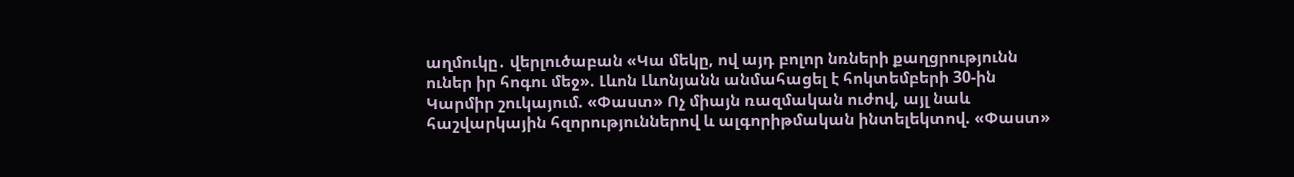աղմուկը․ վերլուծաբան «Կա մեկը, ով այդ բոլոր նռների քաղցրությունն ուներ իր հոգու մեջ». Լևոն Լևոնյանն անմահացել է հոկտեմբերի 30-ին Կարմիր շուկայում. «Փաստ» Ոչ միայն ռազմական ուժով, այլ նաև հաշվարկային հզորություններով և ալգորիթմական ինտելեկտով. «Փաստ»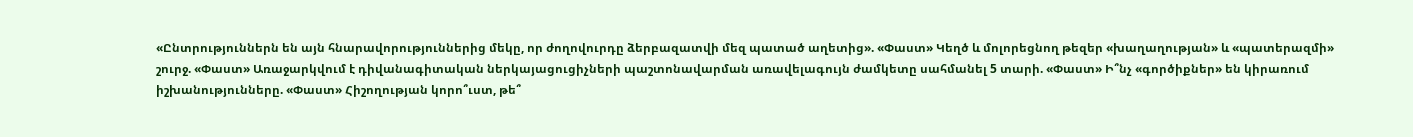«Ընտրություններն են այն հնարավորություններից մեկը, որ ժողովուրդը ձերբազատվի մեզ պատած աղետից». «Փաստ» Կեղծ և մոլորեցնող թեզեր «խաղաղության» և «պատերազմի» շուրջ. «Փաստ» Առաջարկվում է դիվանագիտական ներկայացուցիչների պաշտոնավարման առավելագույն ժամկետը սահմանել 5 տարի. «Փաստ» Ի՞նչ «գործիքներ» են կիրառում իշխանությունները. «Փաստ» Հիշողության կորո՞ւստ, թե՞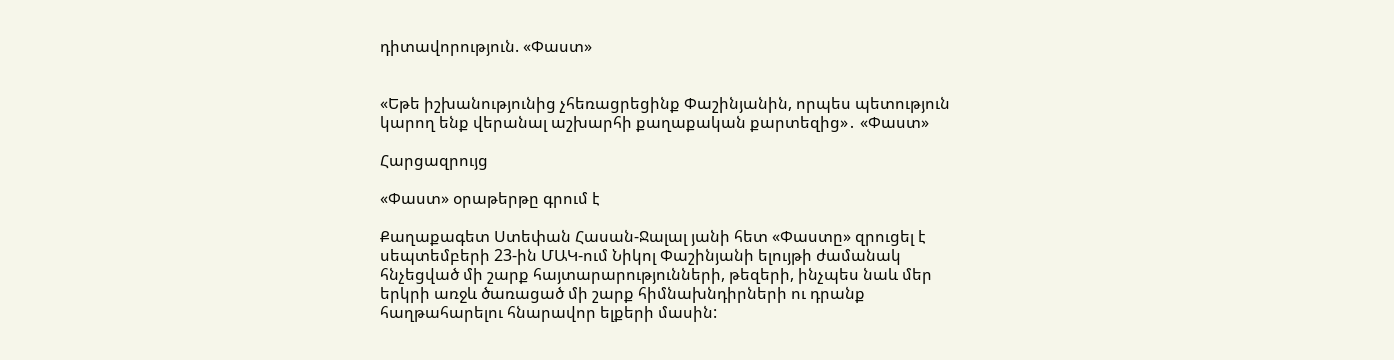դիտավորություն. «Փաստ»


«Եթե իշխանությունից չհեռացրեցինք Փաշինյանին, որպես պետություն կարող ենք վերանալ աշխարհի քաղաքական քարտեզից»․ «Փաստ»

Հարցազրույց

«Փաստ» օրաթերթը գրում է

Քաղաքագետ Ստեփան Հասան-Ջալալ յանի հետ «Փաստը» զրուցել է սեպտեմբերի 23-ին ՄԱԿ-ում Նիկոլ Փաշինյանի ելույթի ժամանակ հնչեցված մի շարք հայտարարությունների, թեզերի, ինչպես նաև մեր երկրի առջև ծառացած մի շարք հիմնախնդիրների ու դրանք հաղթահարելու հնարավոր ելքերի մասին: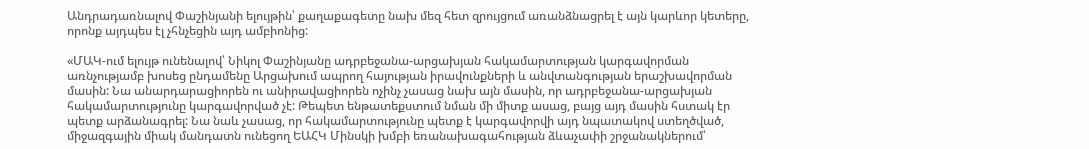Անդրադառնալով Փաշինյանի ելույթին՝ քաղաքագետը նախ մեզ հետ զրույցում առանձնացրել է այն կարևոր կետերը, որոնք այդպես էլ չհնչեցին այդ ամբիոնից:

«ՄԱԿ-ում ելույթ ունենալով՝ Նիկոլ Փաշինյանը ադրբեջանա-արցախյան հակամարտության կարգավորման առնչությամբ խոսեց ընդամենը Արցախում ապրող հայության իրավունքների և անվտանգության երաշխավորման մասին: Նա անարդարացիորեն ու անիրավացիորեն ոչինչ չասաց նախ այն մասին, որ ադրբեջանա-արցախյան հակամարտությունը կարգավորված չէ: Թեպետ ենթատեքստում նման մի միտք ասաց, բայց այդ մասին հստակ էր պետք արձանագրել: Նա նաև չասաց, որ հակամարտությունը պետք է կարգավորվի այդ նպատակով ստեղծված, միջազգային միակ մանդատն ունեցող ԵԱՀԿ Մինսկի խմբի եռանախագահության ձևաչափի շրջանակներում՝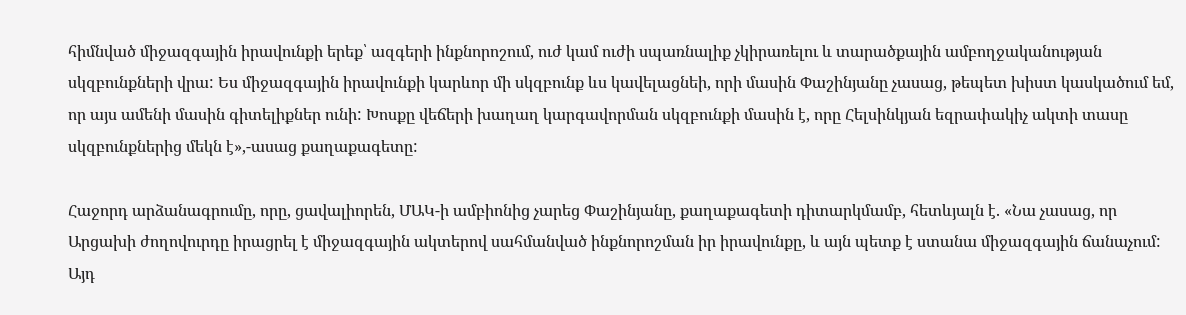հիմնված միջազգային իրավունքի երեք՝ ազգերի ինքնորոշում, ուժ կամ ուժի սպառնալիք չկիրառելու և տարածքային ամբողջականության սկզբունքների վրա: Ես միջազգային իրավունքի կարևոր մի սկզբունք ևս կավելացնեի, որի մասին Փաշինյանը չասաց, թեպետ խիստ կասկածում եմ, որ այս ամենի մասին գիտելիքներ ունի: Խոսքը վեճերի խաղաղ կարգավորման սկզբունքի մասին է, որը Հելսինկյան եզրափակիչ ակտի տասը սկզբունքներից մեկն է»,-ասաց քաղաքագետը:

Հաջորդ արձանագրումը, որը, ցավալիորեն, ՄԱԿ-ի ամբիոնից չարեց Փաշինյանը, քաղաքագետի դիտարկմամբ, հետևյալն է. «Նա չասաց, որ Արցախի ժողովուրդը իրացրել է միջազգային ակտերով սահմանված ինքնորոշման իր իրավունքը, և այն պետք է ստանա միջազգային ճանաչում: Այդ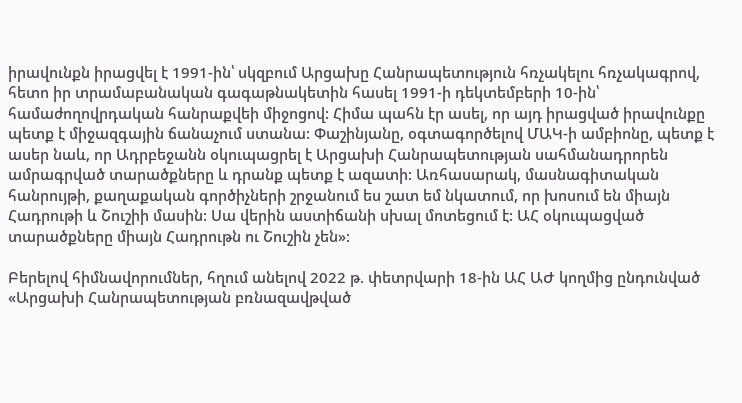իրավունքն իրացվել է 1991-ին՝ սկզբում Արցախը Հանրապետություն հռչակելու հռչակագրով, հետո իր տրամաբանական գագաթնակետին հասել 1991-ի դեկտեմբերի 10-ին՝ համաժողովրդական հանրաքվեի միջոցով: Հիմա պահն էր ասել, որ այդ իրացված իրավունքը պետք է միջազգային ճանաչում ստանա: Փաշինյանը, օգտագործելով ՄԱԿ-ի ամբիոնը, պետք է ասեր նաև, որ Ադրբեջանն օկուպացրել է Արցախի Հանրապետության սահմանադրորեն ամրագրված տարածքները և դրանք պետք է ազատի: Առհասարակ, մասնագիտական հանրույթի, քաղաքական գործիչների շրջանում ես շատ եմ նկատում, որ խոսում են միայն Հադրութի և Շուշիի մասին: Սա վերին աստիճանի սխալ մոտեցում է: ԱՀ օկուպացված տարածքները միայն Հադրութն ու Շուշին չեն»:

Բերելով հիմնավորումներ, հղում անելով 2022 թ. փետրվարի 18-ին ԱՀ ԱԺ կողմից ընդունված «Արցախի Հանրապետության բռնազավթված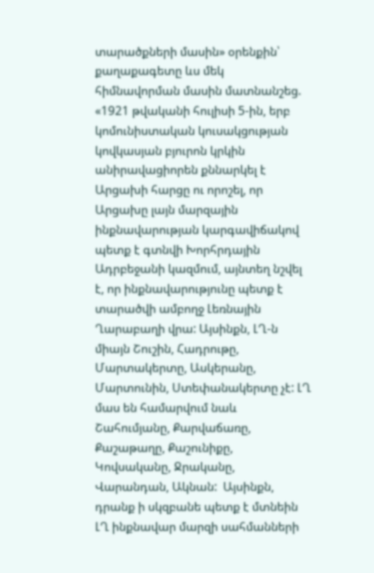տարածքների մասին» օրենքին՝ քաղաքագետը ևս մեկ հիմնավորման մասին մատնանշեց. «1921 թվականի հուլիսի 5-ին, երբ կոմունիստական կուսակցության կովկասյան բյուրոն կրկին անիրավացիորեն քննարկել է Արցախի հարցը ու որոշել, որ Արցախը լայն մարզային ինքնավարության կարգավիճակով պետք է գտնվի Խորհրդային Ադրբեջանի կազմում, այնտեղ նշվել է, որ ինքնավարությունը պետք է տարածվի ամբողջ Լեռնային Ղարաբաղի վրա: Այսինքն, ԼՂ-ն միայն Շուշին, Հադրութը, Մարտակերտը, Ասկերանը, Մարտունին, Ստեփանակերտը չէ: ԼՂ մաս են համարվում նաև Շահումյանը, Քարվաճառը, Քաշաթաղը, Քաշունիքը, Կովսականը, Ջրականը, Վարանդան, Ակնան:  Այսինքն, դրանք ի սկզբանե պետք է մտնեին ԼՂ ինքնավար մարզի սահմանների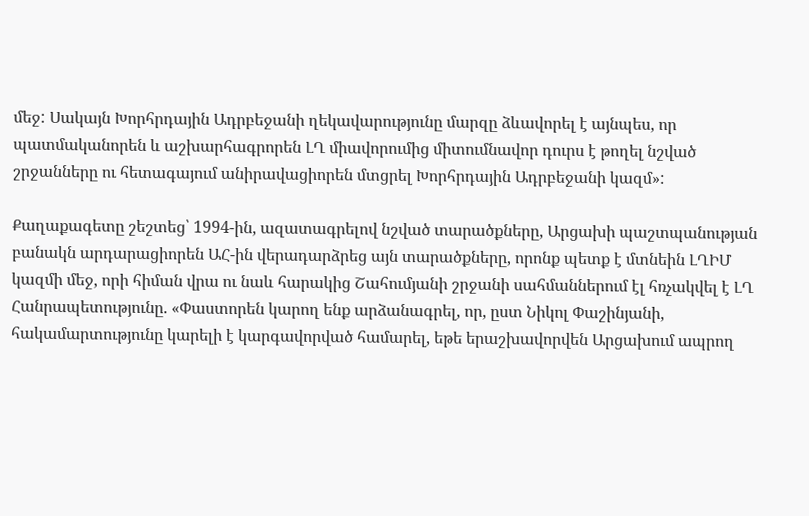մեջ: Սակայն Խորհրդային Ադրբեջանի ղեկավարությունը մարզը ձևավորել է այնպես, որ պատմականորեն և աշխարհագրորեն ԼՂ միավորումից միտումնավոր դուրս է թողել նշված շրջանները ու հետագայում անիրավացիորեն մտցրել Խորհրդային Ադրբեջանի կազմ»:

Քաղաքագետը շեշտեց՝ 1994-ին, ազատագրելով նշված տարածքները, Արցախի պաշտպանության բանակն արդարացիորեն ԱՀ-ին վերադարձրեց այն տարածքները, որոնք պետք է մտնեին ԼՂԻՄ կազմի մեջ, որի հիման վրա ու նաև հարակից Շահումյանի շրջանի սահմաններում էլ հռչակվել է ԼՂ Հանրապետությունը. «Փաստորեն կարող ենք արձանագրել, որ, ըստ Նիկոլ Փաշինյանի, հակամարտությունը կարելի է կարգավորված համարել, եթե երաշխավորվեն Արցախում ապրող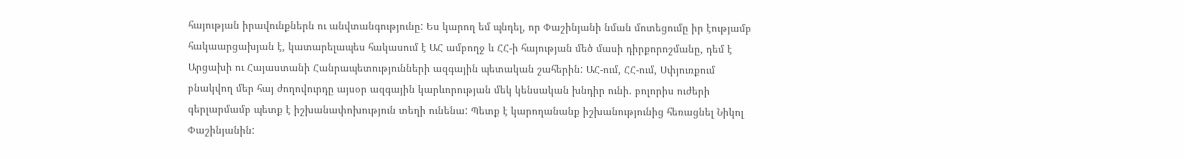հայության իրավունքներն ու անվտանգությունը: Ես կարող եմ պնդել, որ Փաշինյանի նման մոտեցումը իր էությամբ հակաարցախյան է, կատարելապես հակասում է ԱՀ ամբողջ և ՀՀ-ի հայության մեծ մասի դիրքորոշմանը, դեմ է Արցախի ու Հայաստանի Հանրապետությունների ազգային պետական շահերին: ԱՀ-ում, ՀՀ-ում, Սփյուռքում բնակվող մեր հայ ժողովուրդը այսօր ազգային կարևորության մեկ կենսական խնդիր ունի. բոլորիս ուժերի գերլարմամբ պետք է իշխանափոխություն տեղի ունենա: Պետք է կարողանանք իշխանությունից հեռացնել Նիկոլ Փաշինյանին: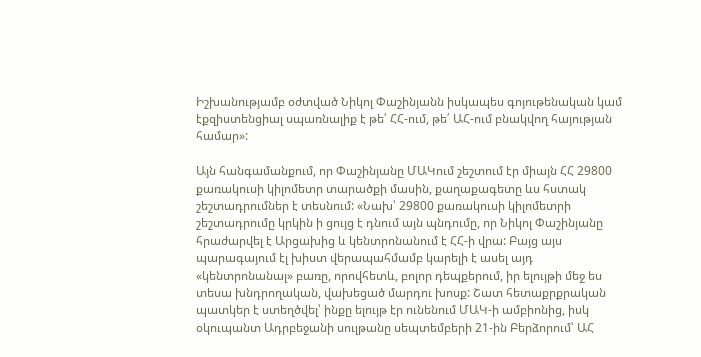Իշխանությամբ օժտված Նիկոլ Փաշինյանն իսկապես գոյութենական կամ էքզիստենցիալ սպառնալիք է թե՛ ՀՀ-ում, թե՛ ԱՀ-ում բնակվող հայության համար»:

Այն հանգամանքում, որ Փաշինյանը ՄԱԿում շեշտում էր միայն ՀՀ 29800 քառակուսի կիլոմետր տարածքի մասին, քաղաքագետը ևս հստակ շեշտադրումներ է տեսնում: «Նախ՝ 29800 քառակուսի կիլոմետրի շեշտադրումը կրկին ի ցույց է դնում այն պնդումը, որ Նիկոլ Փաշինյանը հրաժարվել է Արցախից և կենտրոնանում է ՀՀ-ի վրա: Բայց այս պարագայում էլ խիստ վերապահմամբ կարելի է ասել այդ «կենտրոնանալ» բառը, որովհետև, բոլոր դեպքերում, իր ելույթի մեջ ես տեսա խնդրողական, վախեցած մարդու խոսք: Շատ հետաքրքրական պատկեր է ստեղծվել՝ ինքը ելույթ էր ունենում ՄԱԿ-ի ամբիոնից, իսկ օկուպանտ Ադրբեջանի սուլթանը սեպտեմբերի 21-ին Բերձորում՝ ԱՀ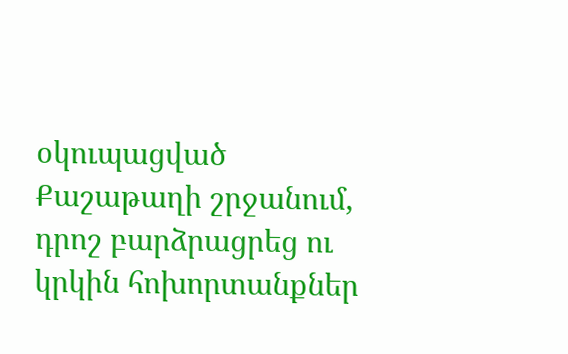օկուպացված Քաշաթաղի շրջանում, դրոշ բարձրացրեց ու կրկին հոխորտանքներ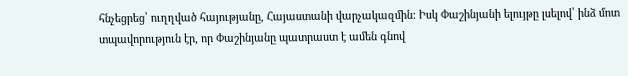հնչեցրեց՝ ուղղված հայությանը, Հայաստանի վարչակազմին: Իսկ Փաշինյանի ելույթը լսելով՝ ինձ մոտ տպավորություն էր, որ Փաշինյանը պատրաստ է ամեն գնով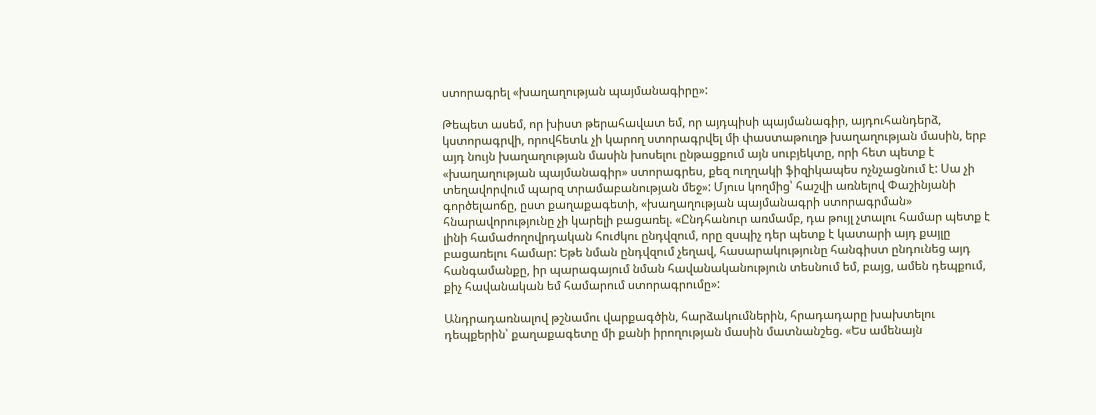ստորագրել «խաղաղության պայմանագիրը»:

Թեպետ ասեմ, որ խիստ թերահավատ եմ, որ այդպիսի պայմանագիր, այդուհանդերձ, կստորագրվի, որովհետև չի կարող ստորագրվել մի փաստաթուղթ խաղաղության մասին, երբ այդ նույն խաղաղության մասին խոսելու ընթացքում այն սուբյեկտը, որի հետ պետք է «խաղաղության պայմանագիր» ստորագրես, քեզ ուղղակի ֆիզիկապես ոչնչացնում է: Սա չի տեղավորվում պարզ տրամաբանության մեջ»: Մյուս կողմից՝ հաշվի առնելով Փաշինյանի գործելաոճը, ըստ քաղաքագետի, «խաղաղության պայմանագրի ստորագրման» հնարավորությունը չի կարելի բացառել. «Ընդհանուր առմամբ, դա թույլ չտալու համար պետք է լինի համաժողովրդական հուժկու ընդվզում, որը զսպիչ դեր պետք է կատարի այդ քայլը բացառելու համար: Եթե նման ընդվզում չեղավ, հասարակությունը հանգիստ ընդունեց այդ հանգամանքը, իր պարագայում նման հավանականություն տեսնում եմ, բայց, ամեն դեպքում, քիչ հավանական եմ համարում ստորագրումը»:

Անդրադառնալով թշնամու վարքագծին, հարձակումներին, հրադադարը խախտելու դեպքերին՝ քաղաքագետը մի քանի իրողության մասին մատնանշեց. «Ես ամենայն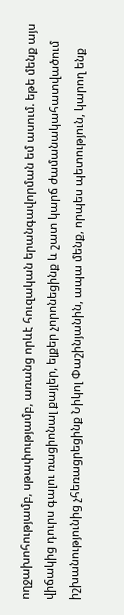ողջախոհությամբ, սթափությամբ, առանց որևէ հուզական երանգավորման եմ ասում. եթե մենք այս վիճակից դուրս գալու ռացիոնալ քայլեր, ելքեր չորոնեցինք և շատ կարճ ժամանակահատվածում իշխանությունից չհեռացրեցինք Նիկոլ Փաշինյանին, ապա մենք, որպես պետություն, կարող ենք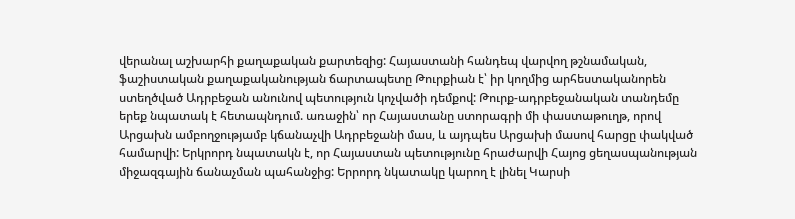վերանալ աշխարհի քաղաքական քարտեզից: Հայաստանի հանդեպ վարվող թշնամական, ֆաշիստական քաղաքականության ճարտապետը Թուրքիան է՝ իր կողմից արհեստականորեն ստեղծված Ադրբեջան անունով պետություն կոչվածի դեմքով: Թուրք-ադրբեջանական տանդեմը երեք նպատակ է հետապնդում. առաջին՝ որ Հայաստանը ստորագրի մի փաստաթուղթ, որով Արցախն ամբողջությամբ կճանաչվի Ադրբեջանի մաս, և այդպես Արցախի մասով հարցը փակված համարվի: Երկրորդ նպատակն է, որ Հայաստան պետությունը հրաժարվի Հայոց ցեղասպանության միջազգային ճանաչման պահանջից: Երրորդ նկատակը կարող է լինել Կարսի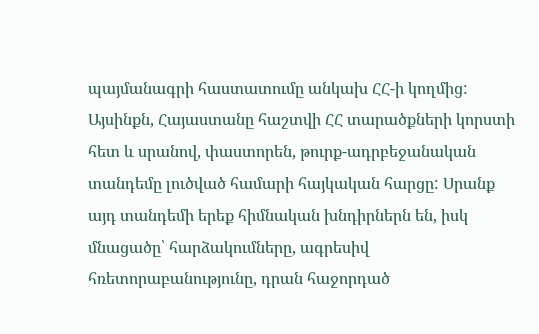պայմանագրի հաստատումը անկախ ՀՀ-ի կողմից: Այսինքն, Հայաստանը հաշտվի ՀՀ տարածքների կորստի հետ և սրանով, փաստորեն, թուրք-ադրբեջանական տանդեմը լուծված համարի հայկական հարցը: Սրանք այդ տանդեմի երեք հիմնական խնդիրներն են, իսկ մնացածը՝ հարձակումները, ագրեսիվ հռետորաբանությունը, դրան հաջորդած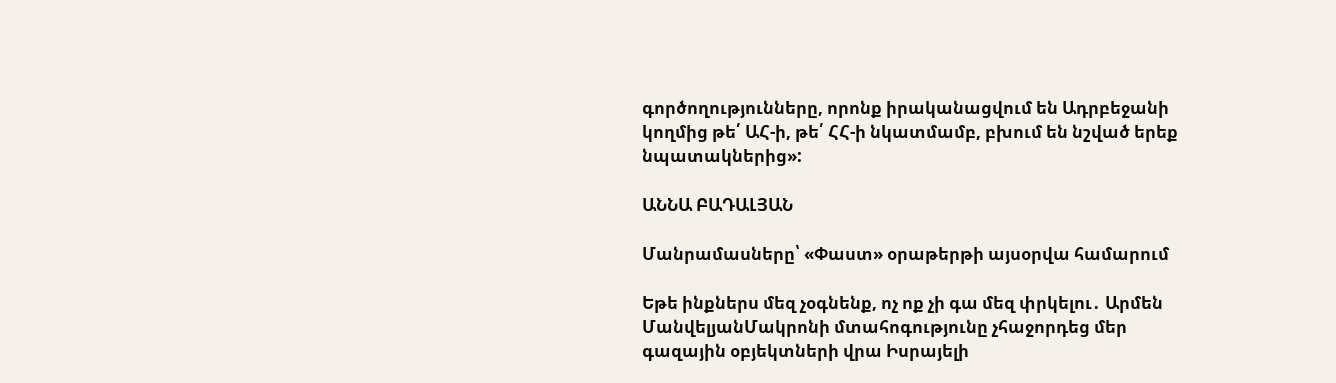գործողությունները, որոնք իրականացվում են Ադրբեջանի կողմից թե՛ ԱՀ-ի, թե՛ ՀՀ-ի նկատմամբ, բխում են նշված երեք նպատակներից»:

ԱՆՆԱ ԲԱԴԱԼՅԱՆ

Մանրամասները՝ «Փաստ» օրաթերթի այսօրվա համարում

Եթե ինքներս մեզ չօգնենք, ոչ ոք չի գա մեզ փրկելու․ Արմեն ՄանվելյանՄակրոնի մտահոգությունը չհաջորդեց մեր գազային օբյեկտների վրա Իսրայելի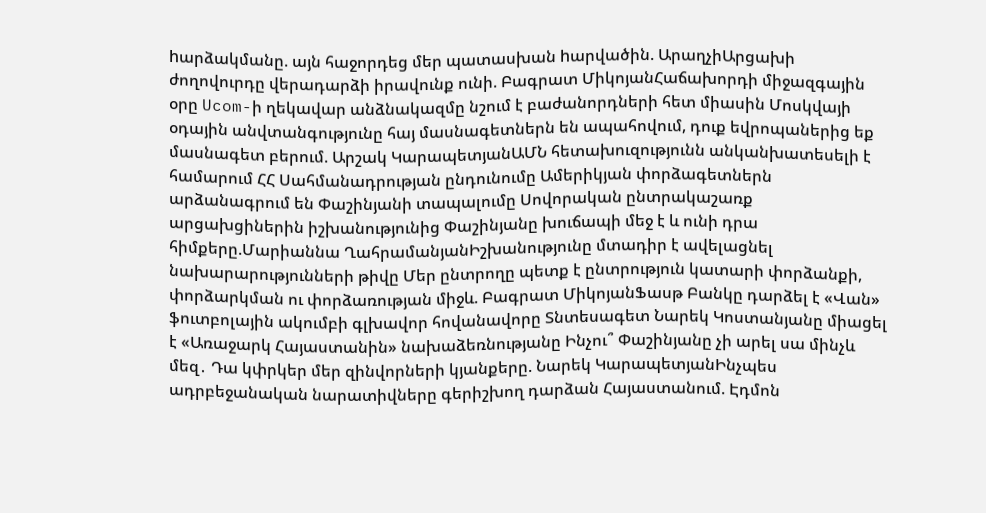hարձակմանը. այն հաջորդեց մեր պատասխան hարվածին. ԱրաղչիԱրցախի ժողովուրդը վերադարձի իրավունք ունի. Բագրատ ՄիկոյանՀաճախորդի միջազգային օրը Ucom-ի ղեկավար անձնակազմը նշում է բաժանորդների հետ միասին Մոսկվայի օդային անվտանգությունը հայ մասնագետներն են ապահովում, դուք եվրոպաներից եք մասնագետ բերում. Արշակ ԿարապետյանԱՄՆ հետախուզությունն անկանխատեսելի է համարում ՀՀ Սահմանադրության ընդունումը Ամերիկյան փորձագետներն արձանագրում են Փաշինյանի տապալումը Սովորական ընտրակաշառք արցախցիներին իշխանությունից Փաշինյանը խուճապի մեջ է և ունի դրա հիմքերը.Մարիաննա ՂահրամանյանԻշխանությունը մտադիր է ավելացնել նախարարությունների թիվը Մեր ընտրողը պետք է ընտրություն կատարի փորձանքի, փորձարկման ու փորձառության միջև. Բագրատ ՄիկոյանՖասթ Բանկը դարձել է «Վան» ֆուտբոլային ակումբի գլխավոր հովանավորը Տնտեսագետ Նարեկ Կոստանյանը միացել է «Առաջարկ Հայաստանին» նախաձեռնությանը Ինչու՞ Փաշինյանը չի արել սա մինչև մեզ․ Դա կփրկեր մեր զինվորների կյանքերը. Նարեկ ԿարապետյանԻնչպես ադրբեջանական նարատիվները գերիշխող դարձան Հայաստանում. Էդմոն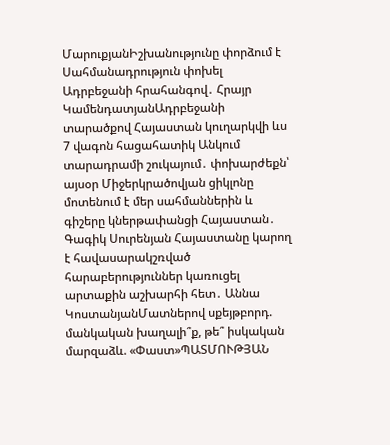ՄարուքյանԻշխանությունը փորձում է Սահմանադրություն փոխել Ադրբեջանի հրահանգով․ Հրայր ԿամենդատյանԱդրբեջանի տարածքով Հայաստան կուղարկվի ևս 7 վագոն հացահատիկ Անկում տարադրամի շուկայում․ փոխարժեքն՝ այսօր Միջերկրածովյան ցիկլոնը մոտենում է մեր սահմաններին և գիշերը կներթափանցի Հայաստան․ Գագիկ Սուրենյան Հայաստանը կարող է հավասարակշռված հարաբերություններ կառուցել արտաքին աշխարհի հետ․ Աննա ԿոստանյանՄատներով սքեյթբորդ. մանկական խաղալի՞ք, թե՞ իսկական մարզաձև. «Փաստ»ՊԱՏՄՈՒԹՅԱՆ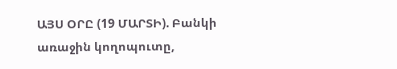ԱՅՍ ՕՐԸ (19 ՄԱՐՏԻ). Բանկի առաջին կողոպուտը,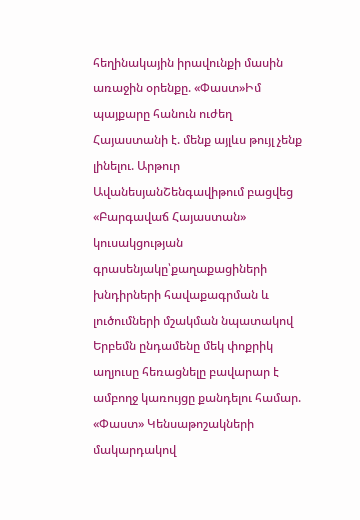հեղինակային իրավունքի մասին առաջին օրենքը. «Փաստ»Իմ պայքարը հանուն ուժեղ Հայաստանի է. մենք այլևս թույլ չենք լինելու. Արթուր ԱվանեսյանՇենգավիթում բացվեց «Բարգավաճ Հայաստան» կուսակցության գրասենյակը՝քաղաքացիների խնդիրների հավաքագրման և լուծումների մշակման նպատակով Երբեմն ընդամենը մեկ փոքրիկ աղյուսը հեռացնելը բավարար է ամբողջ կառույցը քանդելու համար. «Փաստ» Կենսաթոշակների մակարդակով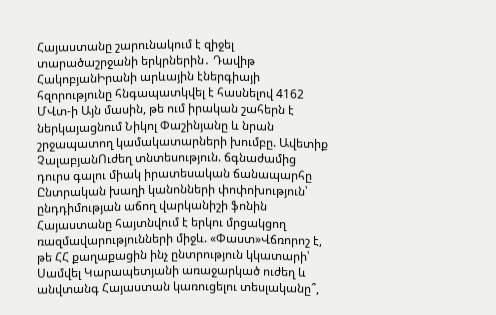Հայաստանը շարունակում է զիջել տարածաշրջանի երկրներին․ Դավիթ ՀակոբյանԻրանի արևային էներգիայի հզորությունը հնգապատկվել է հասնելով 4162 ՄՎտ-ի Այն մասին, թե ում իրական շահերն է ներկայացնում Նիկոլ Փաշինյանը և նրան շրջապատող կամակատարների խումբը. Ավետիք ՉալաբյանՈւժեղ տնտեսություն. ճգնաժամից դուրս գալու միակ իրատեսական ճանապարհը Ընտրական խաղի կանոնների փոփոխություն՝ ընդդիմության աճող վարկանիշի ֆոնին Հայաստանը հայտնվում է երկու մրցակցող ռազմավարությունների միջև. «Փաստ»Վճռորոշ է, թե ՀՀ քաղաքացին ինչ ընտրություն կկատարի՝ Սամվել Կարապետյանի առաջարկած ուժեղ և անվտանգ Հայաստան կառուցելու տեսլականը՞,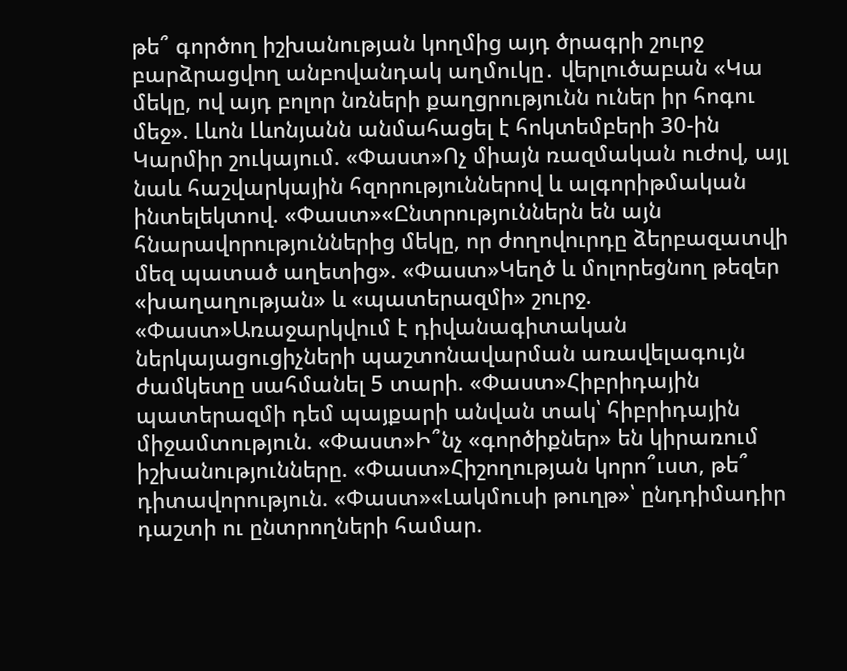թե՞ գործող իշխանության կողմից այդ ծրագրի շուրջ բարձրացվող անբովանդակ աղմուկը․ վերլուծաբան «Կա մեկը, ով այդ բոլոր նռների քաղցրությունն ուներ իր հոգու մեջ». Լևոն Լևոնյանն անմահացել է հոկտեմբերի 30-ին Կարմիր շուկայում. «Փաստ»Ոչ միայն ռազմական ուժով, այլ նաև հաշվարկային հզորություններով և ալգորիթմական ինտելեկտով. «Փաստ»«Ընտրություններն են այն հնարավորություններից մեկը, որ ժողովուրդը ձերբազատվի մեզ պատած աղետից». «Փաստ»Կեղծ և մոլորեցնող թեզեր «խաղաղության» և «պատերազմի» շուրջ. «Փաստ»Առաջարկվում է դիվանագիտական ներկայացուցիչների պաշտոնավարման առավելագույն ժամկետը սահմանել 5 տարի. «Փաստ»Հիբրիդային պատերազմի դեմ պայքարի անվան տակ՝ հիբրիդային միջամտություն. «Փաստ»Ի՞նչ «գործիքներ» են կիրառում իշխանությունները. «Փաստ»Հիշողության կորո՞ւստ, թե՞ դիտավորություն. «Փաստ»«Լակմուսի թուղթ»՝ ընդդիմադիր դաշտի ու ընտրողների համար.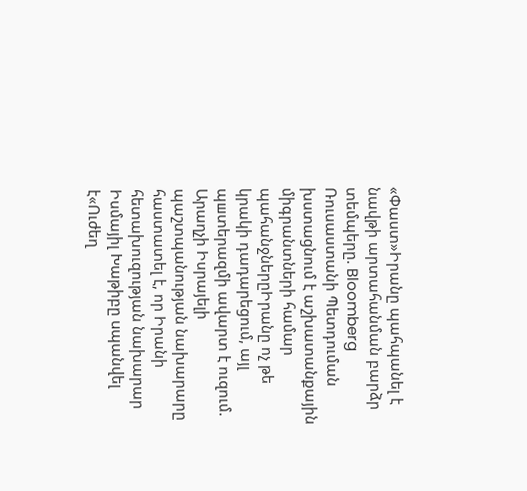«Փաստ»Իրանը պահպանել է նավթի արտահանման բարձր տեմպերը. Bloomberg Ռուսաստանի Պետդուման խստացնում է աշխատանքային միգրանտների համար պահանջներըԻրանը ոչ թե կրակի դադարեցում, այլ պшտերազմի ավարտ է ուզում. Արաղչի Իսրայելի պաշտպանության նախարարը հաստատել է, որ Իրանի հետախուզության նախարար Իսմայիլ Խաթիբը uպանվել է«Ուժեղ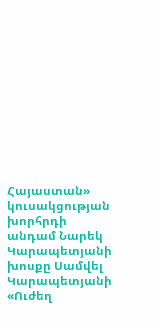Հայաստան» կուսակցության խորհրդի անդամ Նարեկ Կարապետյանի խոսքը Սամվել Կարապետյանի «Ուժեղ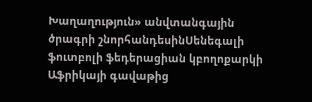Խաղաղություն» անվտանգային ծրագրի շնորհանդեսինՍենեգալի ֆուտբոլի ֆեդերացիան կբողոքարկի Աֆրիկայի գավաթից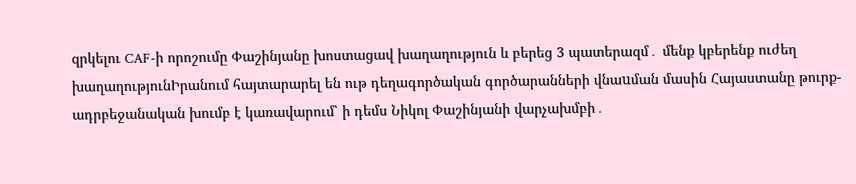զրկելու CAF-ի որոշումը Փաշինյանը խոստացավ խաղաղություն և բերեց 3 պատերազմ․ մենք կբերենք ուժեղ խաղաղությունԻրանում հայտարարել են ութ դեղագործական գործարանների վնաuման մասին Հայաստանը թուրք-ադրբեջանական խումբ է կառավարում՝ ի դեմս Նիկոլ Փաշինյանի վարչախմբի․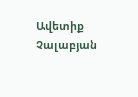Ավետիք Չալաբյան